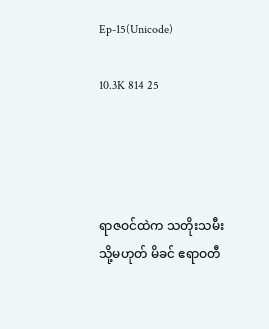Ep-15(Unicode)

10.3K 814 25




ရာဇဝင်ထဲက သတိုးသမီး သို့မဟုတ် မိခင် ဧရာဝတီ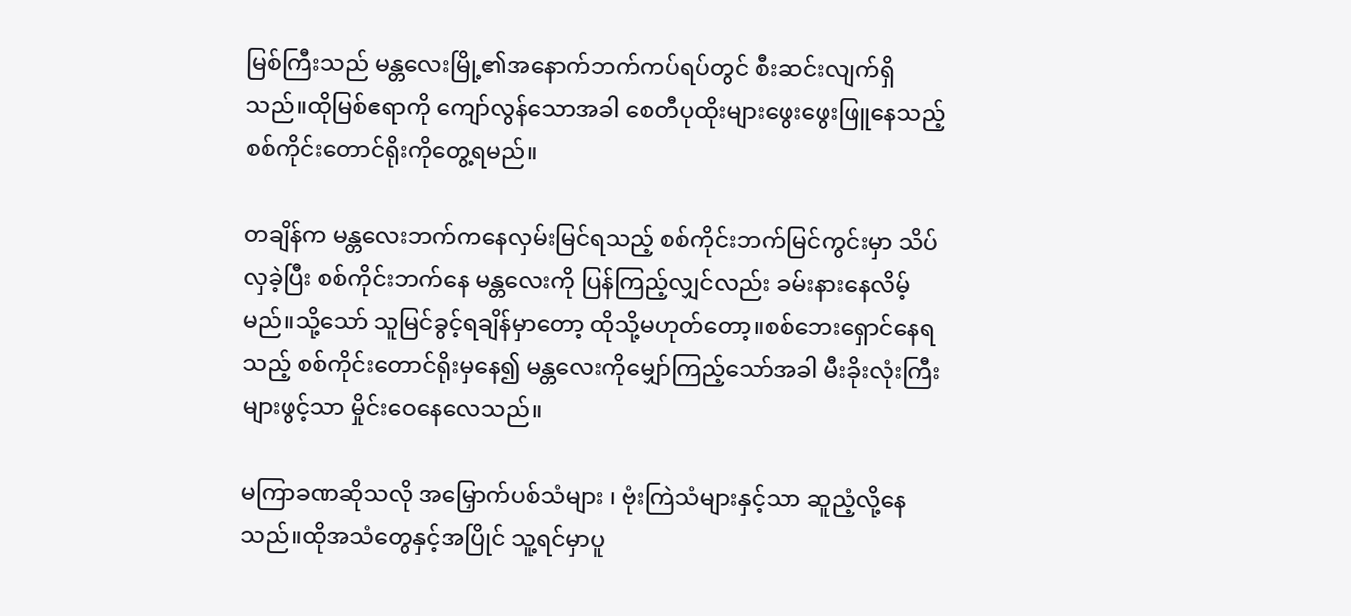မြစ်ကြီးသည် မန္တလေးမြို့၏အနောက်ဘက်ကပ်ရပ်တွင် စီးဆင်းလျက်ရှိသည်။ထိုမြစ်ဧရာကို ကျော်လွန်သောအခါ စေတီပုထိုးများဖွေးဖွေးဖြူနေသည့် စစ်ကိုင်းတောင်ရိုးကိုတွေ့ရမည်။

တချိန်က မန္တလေးဘက်ကနေလှမ်းမြင်ရသည့် စစ်ကိုင်းဘက်မြင်ကွင်းမှာ သိပ်လှခဲ့ပြီး စစ်ကိုင်းဘက်နေ မန္တ‌လေးကို ပြန်ကြည့်လျှင်လည်း ခမ်းနားနေလိမ့်မည်။သို့သော် သူမြင်ခွင့်ရချိန်မှာတော့ ထိုသို့မဟုတ်တော့။စစ်ဘေးရှောင်နေရသည့် စစ်ကိုင်းတောင်ရိုးမှနေ၍ မန္တလေးကိုမျှော်ကြည့်သော်အခါ မီးခိုးလုံးကြီးများဖွင့်သာ မှိုင်းဝေနေလေသည်။

မကြာခဏဆိုသလို အမြှောက်ပစ်သံများ ၊ ဗုံးကြဲသံများနှင့်သာ ဆူညံ့လို့နေသည်။ထိုအသံတွေနှင့်အပြိုင် သူ့ရင်မှာပူ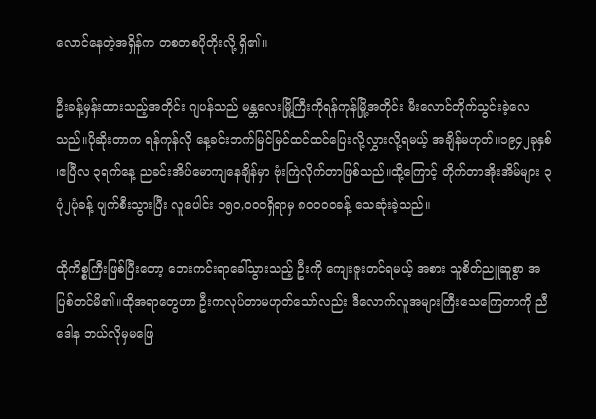လောင်နေတဲ့အရှိန်က တစတစပိုတိုးလို့ ရှိ၏။

ဦးခန့်မှန်းထားသည့်အတိုင်း ဂျပန်သည် မန္တလေးမြို့ကြီးကိုရန်ကုန်မြို့အတိုင်း မီးလောင်တိုက်သွင်းခဲ့လေသည်။ပိုဆိုးတာက ရန်ကုန်လို နေ့ခင်းဘက်မြင်မြင်ထင်ထင်ပြေးလို့လွှားလို့ရမယ့် အချိန်မဟုတ်။၁၉၄၂ခုနှစ် ၊ဧပြီလ ၃ရက်နေ့ ညခင်းအိပ်မောကျနေချိန်မှာ ဗုံးကြဲလိုက်တာဖြစ်သည်။ထို့ကြောင့် တိုက်တာအိုးအိမ်များ ၃ပုံ၂ပုံခန့် ပျက်စီးသွားပြီး လူပေါင်း ၁၅၀,၀၀၀ရှိရာမှ ၈၀၀၀၀ခန့် သေဆုံးခဲ့သည်။

ထိုကိစ္စကြီးဖြစ်ပြီးတော့ ဘေးကင်းရာခေါ်သွားသည့် ဦးကို ကျေးဇူးတင်ရမယ့် အစား သူစိတ်ညူဆူစွာ အပြစ်တင်မိ၏။ထိုအရာတွေဟာ ဦးကလုပ်တာမဟုတ်သော်လည်း ဒီလောက်လူအများကြီးသေကြေတာကို ညီဒေါန ဘယ်လိုမှမဖြေ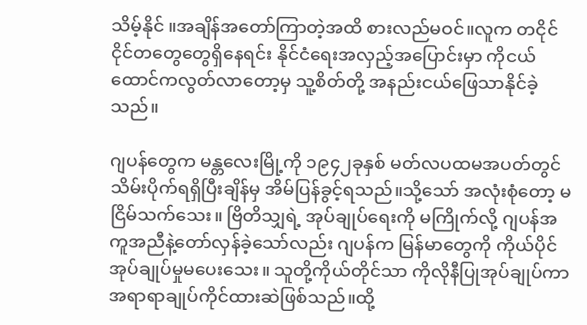သိမ့်နိုင် ။အချိန်အတော်ကြာတဲ့အထိ စားလည်မဝင်။လူက တငိုင်ငိုင်တတွေတွေရှိနေရင်း နိုင်ငံရေးအလှည့်အပြောင်းမှာ ကိုငယ်ထောင်ကလွတ်လာတော့မှ သူ့စိတ်တို့ အနည်းငယ်ဖြေသာနိုင်ခဲ့သည်။

ဂျပန်တွေက မန္တလေးမြို့ကို ၁၉၄၂ခုနှစ် မတ်လပထမအပတ်တွင် သိမ်းပိုက်ရရှိပြီးချိန်မှ အိမ်ပြန်ခွင့်ရသည်။သို့သော် အလုံးစုံတော့ မငြိမ်သက်သေး။ ဗြိတိသျှရဲ့ အုပ်ချုပ်ရေးကို မကြိုက်လို့ ဂျပန်အကူအညီနဲ့တော်လှန်ခဲ့သော်လည်း ဂျပန်က မြန်မာတွေကို ကိုယ်ပိုင်အုပ်ချုပ်မှုမပေးသေး။ သူတို့ကိုယ်တိုင်သာ ကိုလိုနီပြုအုပ်ချုပ်ကာ အရာရာချုပ်ကိုင်ထားဆဲဖြစ်သည်။ထို့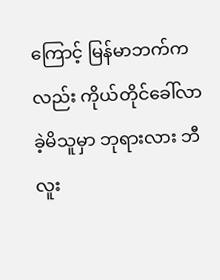ကြောင့် မြန်မာဘက်ကလည်း ကိုယ်တိုင်ခေါ်လာခဲ့မိသူမှာ ဘုရားလား ဘီလူး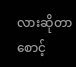လားဆိုတာ စောင့်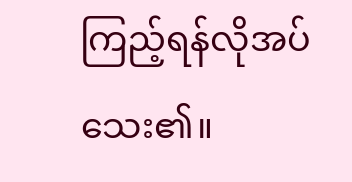ကြည့်ရန်လိုအပ်သေး၏။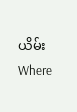ယိမ်းWhere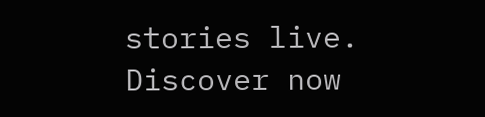stories live. Discover now